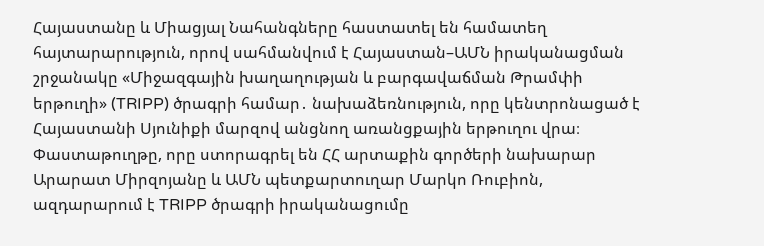Հայաստանը և Միացյալ Նահանգները հաստատել են համատեղ հայտարարություն, որով սահմանվում է Հայաստան–ԱՄՆ իրականացման շրջանակը «Միջազգային խաղաղության և բարգավաճման Թրամփի երթուղի» (TRIPP) ծրագրի համար․ նախաձեռնություն, որը կենտրոնացած է Հայաստանի Սյունիքի մարզով անցնող առանցքային երթուղու վրա։
Փաստաթուղթը, որը ստորագրել են ՀՀ արտաքին գործերի նախարար Արարատ Միրզոյանը և ԱՄՆ պետքարտուղար Մարկո Ռուբիոն, ազդարարում է TRIPP ծրագրի իրականացումը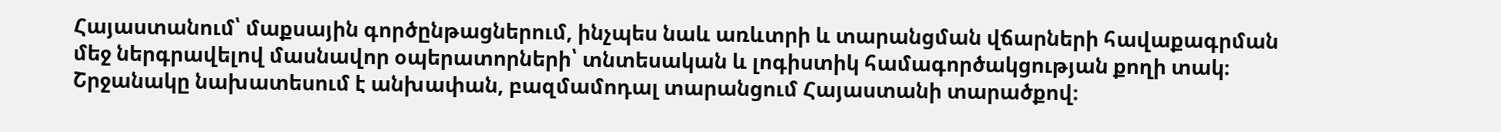Հայաստանում՝ մաքսային գործընթացներում, ինչպես նաև առևտրի և տարանցման վճարների հավաքագրման մեջ ներգրավելով մասնավոր օպերատորների՝ տնտեսական և լոգիստիկ համագործակցության քողի տակ։
Շրջանակը նախատեսում է անխափան, բազմամոդալ տարանցում Հայաստանի տարածքով։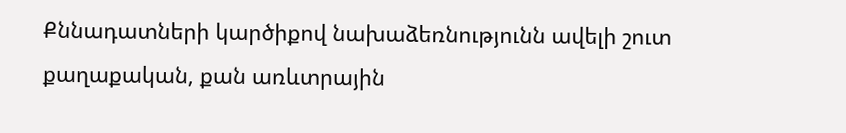Քննադատների կարծիքով նախաձեռնությունն ավելի շուտ քաղաքական, քան առևտրային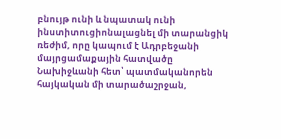բնույթ ունի և նպատակ ունի ինստիտուցիոնալացնել մի տարանցիկ ռեժիմ, որը կապում է Ադրբեջանի մայրցամաքային հատվածը Նախիջևանի հետ՝ պատմականորեն հայկական մի տարածաշրջան,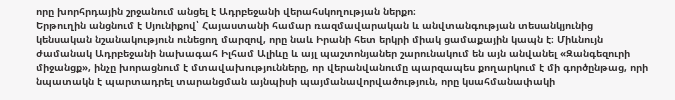որը խորհրդային շրջանում անցել է Ադրբեջանի վերահսկողության ներքո։
Երթուղին անցնում է Սյունիքով՝ Հայաստանի համար ռազմավարական և անվտանգության տեսանկյունից կենսական նշանակություն ունեցող մարզով, որը նաև Իրանի հետ երկրի միակ ցամաքային կապն է։ Միևնույն ժամանակ Ադրբեջանի նախագահ Իլհամ Ալիևը և այլ պաշտոնյաներ շարունակում են այն անվանել «Զանգեզուրի միջանցք», ինչը խորացնում է մտավախությունները, որ վերանվանումը պարզապես քողարկում է մի գործընթաց, որի նպատակն է պարտադրել տարանցման այնպիսի պայմանավորվածություն, որը կսահմանափակի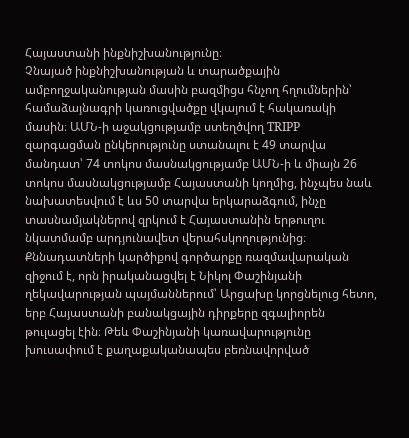Հայաստանի ինքնիշխանությունը։
Չնայած ինքնիշխանության և տարածքային ամբողջականության մասին բազմիցս հնչող հղումներին՝ համաձայնագրի կառուցվածքը վկայում է հակառակի մասին։ ԱՄՆ-ի աջակցությամբ ստեղծվող TRIPP զարգացման ընկերությունը ստանալու է 49 տարվա մանդատ՝ 74 տոկոս մասնակցությամբ ԱՄՆ-ի և միայն 26 տոկոս մասնակցությամբ Հայաստանի կողմից, ինչպես նաև նախատեսվում է ևս 50 տարվա երկարաձգում, ինչը տասնամյակներով զրկում է Հայաստանին երթուղու նկատմամբ արդյունավետ վերահսկողությունից։
Քննադատների կարծիքով գործարքը ռազմավարական զիջում է, որն իրականացվել է Նիկոլ Փաշինյանի ղեկավարության պայմաններում՝ Արցախը կորցնելուց հետո, երբ Հայաստանի բանակցային դիրքերը զգալիորեն թուլացել էին։ Թեև Փաշինյանի կառավարությունը խուսափում է քաղաքականապես բեռնավորված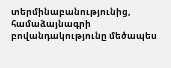տերմինաբանությունից, համաձայնագրի բովանդակությունը մեծապես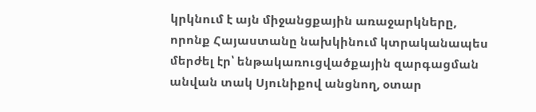կրկնում է այն միջանցքային առաջարկները, որոնք Հայաստանը նախկինում կտրականապես մերժել էր՝ ենթակառուցվածքային զարգացման անվան տակ Սյունիքով անցնող, օտար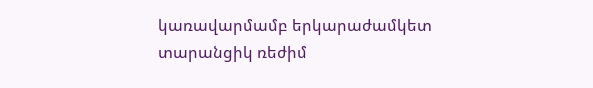կառավարմամբ երկարաժամկետ տարանցիկ ռեժիմ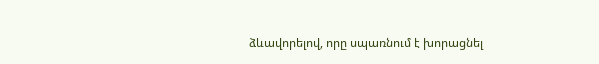ձևավորելով, որը սպառնում է խորացնել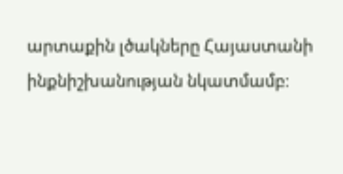արտաքին լծակները Հայաստանի ինքնիշխանության նկատմամբ։